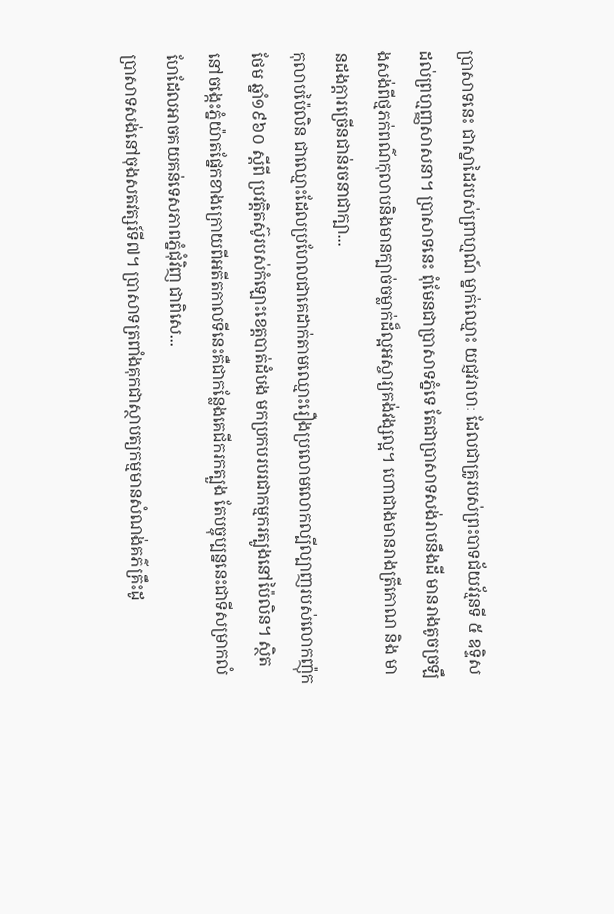ប្រាសាទនេះ ជាស្នាដៃរបស់ព្រាហ្មណ៍ ម្នាក់ឈ្មោះ យជ្ញវរាហៈ ដែលជាគ្រូរបស់ព្រះបាទជ័យវ័រ្មនទី ៥ ឧទ្ទិសដល់ព្រហ្មញ្ញសាសនា។ ប្រាសាទនេះ ពុំមែនជាប្រាសាទភ្នំទេ តែជាប្រាសាទសង់រាបនឹងដី មានរាងតូចច្រឡឹងសង់ពីថ្មភក់ពណ៌កុលាបនិងមានក្បាច់ចម្លាក់ដ៏ល្អអស្ចារ្យគង់វង្សល្អ។ ហោជាងមានរាងត្រីកោណ និង មានដងក្ដារច្រើនជាន់រចនាជាក្បា...
កុលាបប៉ៃលិន ជាឈ្មោះដែលប្រហែលជាគេដាក់តាមឈ្មោះរឿងប្រលោមលោកល្បីល្បាញរបស់លោកញ៉ុកថែម ឆ្នាំ១៩៦០ ស្ដីពី ប្រវត្តិតស៊ូរបស់កំឡោះខេត្តបាត់ដំបង មកប្រកបរបរជាកម្មករត្បូងនៅប៉ៃលិន។ ស្ថិតនៅចង្កេះភ្នំយ៉ាតផ្នែកខាងក្រោយពីអតីតកាលទីនេះគឺជាកន្លែងគេជីករកត្បួង តែបច្ចុប្បន្ននេះជាទីសម្រាកលំហែដែលអាចគយគន់ទេសភាពភ្នំជុំវិញ ជាពិសេ...
ប្រាសាទសង់នៅចុងសតវត្សរ៍ទី៧។ ប្រាសាទត្រពាំងគុកជាស្ថាបត្យកម្មមានសំណង់គភ៌គ្រឹះដូ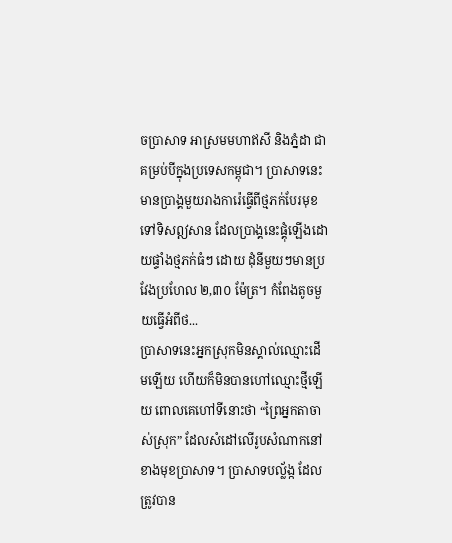ចប្រាសាទ អាស្រមមហាឥសី និងភ្នំដា ជាគម្រប់បីក្នុងប្រទេសកម្ពុជា។ ប្រាសាទនេះមានប្រាង្គមួយរាងការ៉េធ្វើពីថ្មភក់បែរមុខទៅទិសឦសាន ដែលប្រាង្គនេះផ្គុំឡើងដោយផ្ទាំងថ្មភក់ធំៗ ដោយ ដុំនីមួយៗមានប្រវែងប្រហែល ២,៣០ ម៉ែត្រ។ កំពែងតូចមួយធ្វើអំពីថ...
ប្រាសាទនេះអ្នកស្រុកមិនស្គាល់ឈ្មោះដើមឡើយ ហើយក៏មិនបានហៅឈ្មោះថ្មីឡើយ ពោលគេហៅទីនោះថា “ព្រៃអ្នកតាចាស់ស្រុក” ដែលសំដៅលើរូបសំណាកនៅខាងមុខប្រាសាទ។ ប្រាសាទបល្ល័ង្ក ដែលត្រូវបាន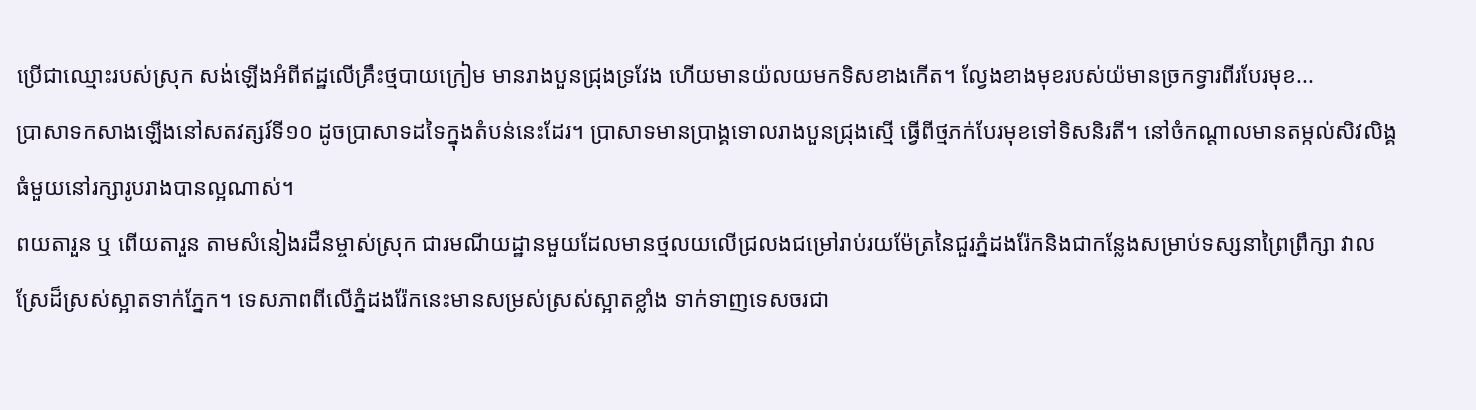ប្រើជាឈ្មោះរបស់ស្រុក សង់ឡើងអំពីឥដ្ឋលើគ្រឹះថ្មបាយក្រៀម មានរាងបួនជ្រុងទ្រវែង ហើយមានយ៉លយមកទិសខាងកើត។ ល្វែងខាងមុខរបស់យ៉មានច្រកទ្វារពីរបែរមុខ...
ប្រាសាទកសាងឡើងនៅសតវត្សរ៍ទី១០ ដូចប្រាសាទដទៃក្នុងតំបន់នេះដែរ។ ប្រាសាទមានប្រាង្គទោលរាងបួនជ្រុងស្មើ ធ្វើពីថ្មភក់បែរមុខទៅទិសនិរតី។ នៅចំកណ្ដាលមានតម្កល់សិវលិង្គធំមួយនៅរក្សារូបរាងបានល្អណាស់។
ពយតារួន ឬ ពើយតារួន តាមសំនៀងរដឺនម្ចាស់ស្រុក ជារមណីយដ្ឋានមួយដែលមានថ្មលយលើជ្រលងជម្រៅរាប់រយម៉ែត្រនៃជួរភ្នំដងរ៉ែកនិងជាកន្លែងសម្រាប់ទស្សនាព្រៃព្រឹក្សា វាលស្រែដ៏ស្រស់ស្អាតទាក់ភ្នែក។ ទេសភាពពីលើភ្នំដងរ៉ែកនេះមានសម្រស់ស្រស់ស្អាតខ្លាំង ទាក់ទាញទេសចរជា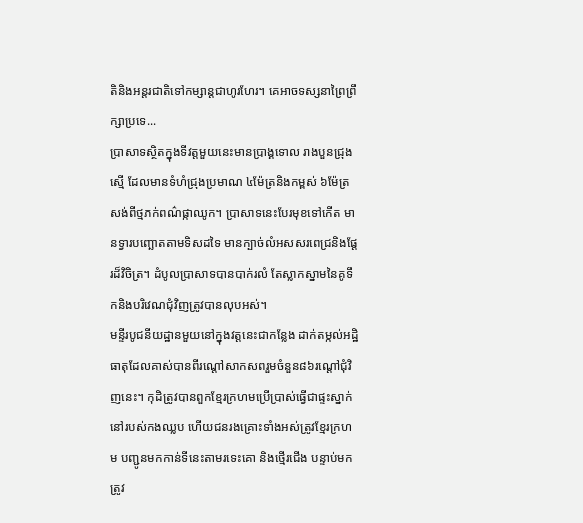តិនិងអន្តរជាតិទៅកម្សាន្តជាហូរហែរ។ គេអាចទស្សនាព្រៃព្រឹក្សាប្រទេ...
ប្រាសាទស្ថិតក្នុងទីវត្តមួយនេះមានប្រាង្គទោល រាងបួនជ្រុងស្មើ ដែលមានទំហំជ្រុងប្រមាណ ៤ម៉ែត្រនិងកម្ពស់ ៦ម៉ែត្រ សង់ពីថ្មភក់ពណ៌ផ្កាឈូក។ ប្រាសាទនេះបែរមុខទៅកើត មានទ្វារបញ្ឆោតតាមទិសដទៃ មានក្បាច់លំអសសរពេជ្រនិងផ្ដែរដ៏វិចិត្រ។ ដំបូលប្រាសាទបានបាក់រលំ តែស្លាកស្នាមនៃគូទឹកនិងបរិវេណជុំវិញត្រូវបានលុបអស់។
មន្ទីរបូជនីយដ្ឋានមួយនៅក្នុងវត្តនេះជាកន្លែង ដាក់តម្កល់អដ្ឋិធាតុដែលគាស់បានពីរណ្ដៅសាកសពរួមចំនួន៨៦រណ្ដៅជុំវិញនេះ។ កុដិត្រូវបានពួកខ្មែរក្រហមប្រើប្រាស់ធ្វើជាផ្ទះស្នាក់នៅរបស់កងឈ្លប ហើយជនរងគ្រោះទាំងអស់ត្រូវខ្មែរក្រហម បញ្ជូនមកកាន់ទីនេះតាមរទេះគោ និងថ្មើរជើង បន្ទាប់មកត្រូវ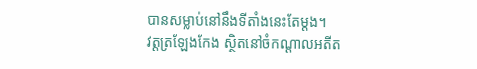បានសម្លាប់នៅនឹងទីតាំងនេះតែម្ដង។
វត្តត្រឡែងកែង ស្ថិតនៅចំកណ្ដាលអតីត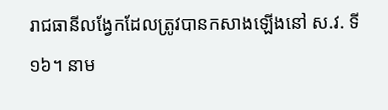រាជធានីលង្វែកដែលត្រូវបានកសាងឡើងនៅ ស.វ. ទី ១៦។ នាម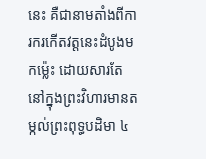នេះ គឺជានាមតាំងពីការករកើតវត្តនេះដំបូងមកម្ល៉េះ ដោយសារតែនៅក្នុងព្រះវិហារមានតម្កល់ព្រះពុទ្ធបដិមា ៤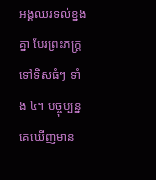អង្គឈរទល់ខ្នងគ្នា បែរព្រះភក្ត្រទៅទិសធំៗ ទាំង ៤។ បច្ចុប្បន្ន គេឃើញមាន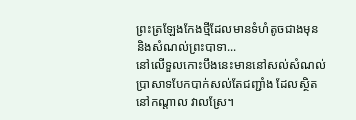ព្រះត្រឡែងកែងថ្មីដែលមានទំហំតូចជាងមុន និងសំណល់ព្រះបាទា...
នៅលើទួលកោះបឹងនេះមាននៅសល់សំណល់ប្រាសាទបែកបាក់សល់តែជញ្ជាំង ដែលស្ថិតនៅកណ្ដាល វាលស្រែ។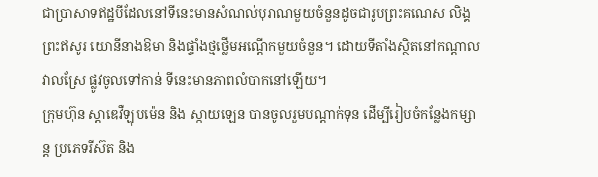ជាប្រាសាទឥដ្ឋបីដែលនៅទីនេះមានសំណល់បុរាណមួយចំនួនដូចជារូបព្រះគណេស លិង្គព្រះឥសូរ យោនីនាងឱមា និងផ្ទាំងថ្មថ្លើមអណ្ដើកមួយចំនួន។ ដោយទីតាំងស្ថិតនៅកណ្ដាលវាលស្រែ ផ្លូវចូលទៅកាន់ ទីនេះមានភាពលំបាកនៅឡើយ។
ក្រុមហ៊ុន ស្តាឌេវឺឡុបម៉េន និង ស្កាយឡេន បានចូលរួមបណ្ដាក់ទុន ដើម្បីរៀបចំកន្លែងកម្សាន្ត ប្រភេទរីស៊ត និង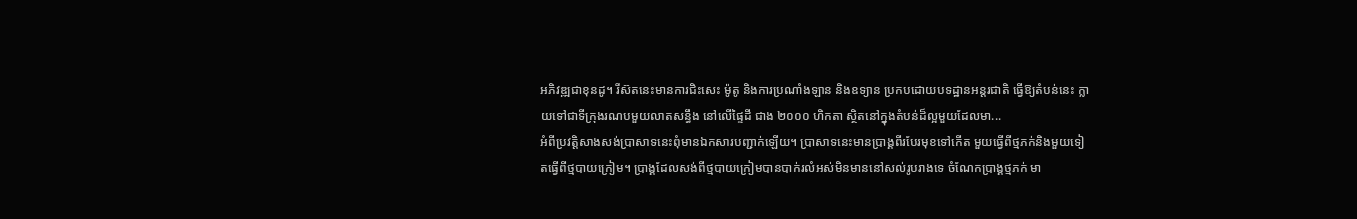អភិវឌ្ឍជាខុនដូ។ រីស៊តនេះមានការជិះសេះ ម៉ូតូ និងការប្រណាំងឡាន និងឧទ្យាន ប្រកបដោយបទដ្ឋានអន្តរជាតិ ធ្វើឱ្យតំបន់នេះ ក្លាយទៅជាទីក្រុងរណបមួយលាតសន្ធឹង នៅលើផ្ទៃដី ជាង ២០០០ ហិកតា ស្ថិតនៅក្នុងតំបន់ដ៏ល្អមួយដែលមា...
អំពីប្រវត្តិសាងសង់ប្រាសាទនេះពុំមានឯកសារបញ្ជាក់ឡើយ។ ប្រាសាទនេះមានប្រាង្គពីរបែរមុខទៅកើត មួយធ្វើពីថ្មភក់និងមួយទៀតធ្វើពីថ្មបាយក្រៀម។ ប្រាង្គដែលសង់ពីថ្មបាយក្រៀមបានបាក់រលំអស់មិនមាននៅសល់រូបរាងទេ ចំណែកប្រាង្គថ្មភក់ មា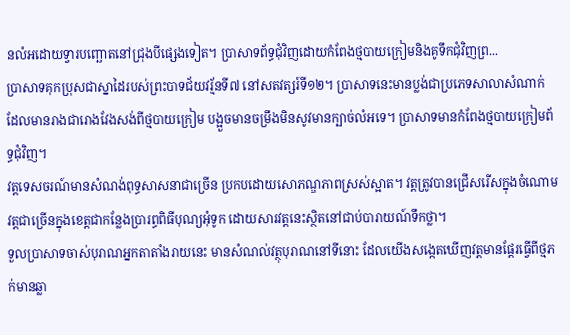នលំអដោយទ្វារបញ្ឆោតនៅជ្រុងបីផ្សេងទៀត។ ប្រាសាទព័ទ្ធជុំវិញដោយកំពែងថ្មបាយក្រៀមនិងគូទឹកជុំវិញព្រ...
ប្រាសាទគុកប្រុសជាស្នាដៃរបស់ព្រះបាទជ័យវរ្ម័នទី៧ នៅសតវត្សរ៍ទី១២។ ប្រាសាទនេះមានប្លង់ជាប្រភេទសាលាសំណាក់ ដែលមានរាងជារោងវែងសង់ពីថ្មបាយក្រៀម បង្អួចមានចម្រឹងមិនសូវមានក្បាច់លំអទេ។ ប្រាសាទមានកំពែងថ្មបាយក្រៀមព័ទ្ធជុំវិញ។
វត្តទេសចរណ៍មានសំណង់ពុទ្ធសាសនាជាច្រើន ប្រកបដោយសោភណ្ឌភាពស្រស់ស្អាត។ វត្តត្រូវបានជ្រើសរើសក្នុងចំណោមវត្តជាច្រើនក្នុងខេត្តជាកន្លែងប្រារព្ធពិធីបុណ្យអុំទូក ដោយសារវត្តនេះស្ថិតនៅជាប់បារាយណ៍ទឹកថ្លា។
ទួលប្រាសាទចាស់បុរាណអ្នកតាតាំងរាយនេះ មានសំណល់វត្ថុបុរាណនៅទីនោះ ដែលយើងសង្កេតឃើញវត្តមានផ្ដែរធ្វើពីថ្មភក់មានឆ្លា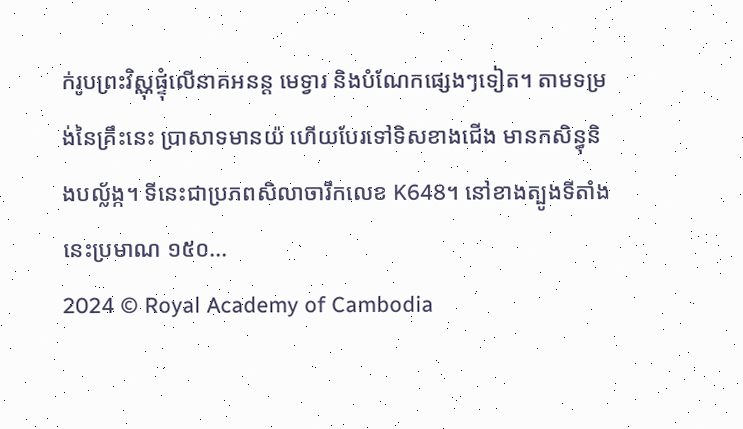ក់រូបព្រះវិស្ណុផ្ទុំលើនាគអនន្ត មេទ្វារ និងបំណែកផ្សេងៗទៀត។ តាមទម្រង់នៃគ្រឹះនេះ ប្រាសាទមានយ៉ ហើយបែរទៅទិសខាងជើង មានកសិន្ធុនិងបល្ល័ង្ក។ ទីនេះជាប្រភពសិលាចារឹកលេខ K648។ នៅខាងត្បូងទីតាំងនេះប្រមាណ ១៥០...
2024 © Royal Academy of Cambodia